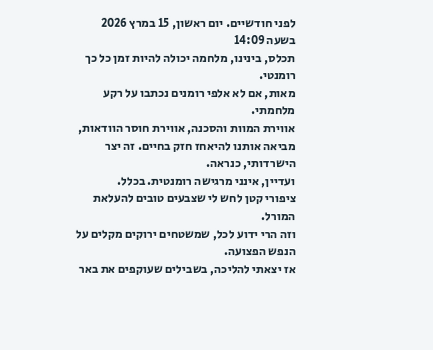לפני חודשיים. יום ראשון, 15 במרץ 2026 בשעה 14:09
תכלס, בינינו, מלחמה יכולה להיות זמן כל כך רומנטי.
מאות, אם לא אלפי רומנים נכתבו על רקע מלחמתי.
אווירת המוות והסכנה, אווירת חוסר הוודאות, מביאה אותנו להיאחז חזק בחיים. זה יצר הישרדותי, כנראה.
ועדיין, אינני מרגישה רומנטית. בכלל.
ציפורי קטן לחש לי שצבעים טובים להעלאת המורל.
וזה הרי ידוע לכל, שמשטחים ירוקים מקלים על הנפש הפצועה.
אז יצאתי להליכה, בשבילים שעוקפים את באר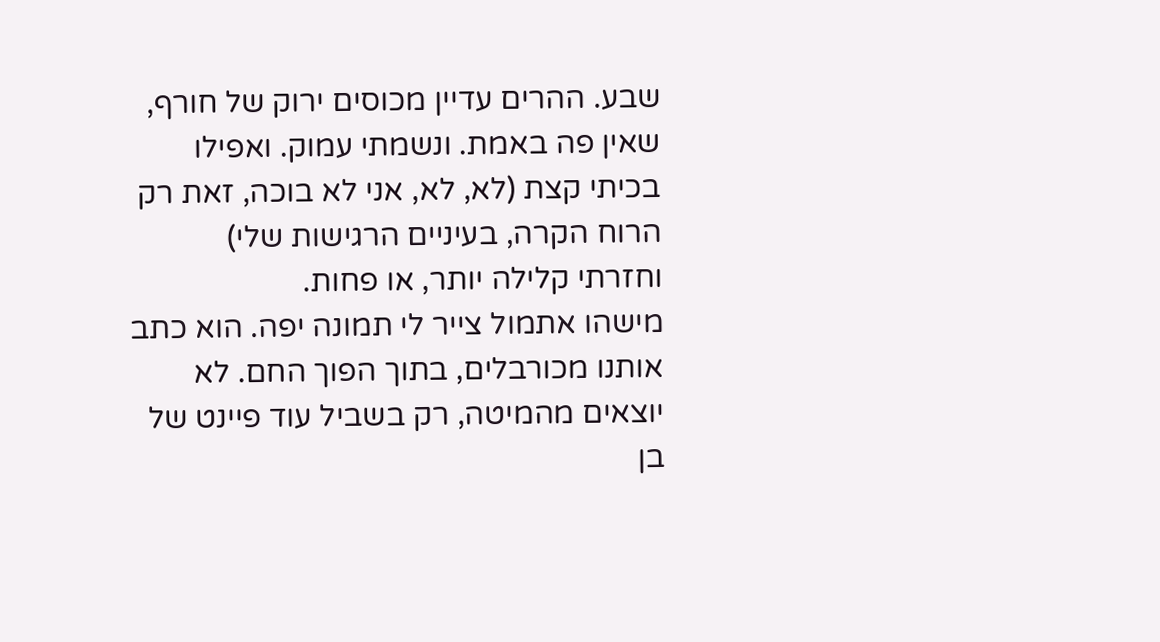שבע. ההרים עדיין מכוסים ירוק של חורף, שאין פה באמת. ונשמתי עמוק. ואפילו בכיתי קצת (לא, לא, אני לא בוכה, זאת רק הרוח הקרה, בעיניים הרגישות שלי)
וחזרתי קלילה יותר, או פחות.
מישהו אתמול צייר לי תמונה יפה. הוא כתב אותנו מכורבלים, בתוך הפוך החם. לא יוצאים מהמיטה, רק בשביל עוד פיינט של בן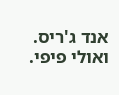אנד ג'ריס. ואולי פיפי.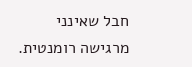חבל שאינני מרגישה רומנטית.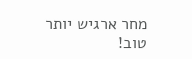מחר ארגיש יותר טוב!